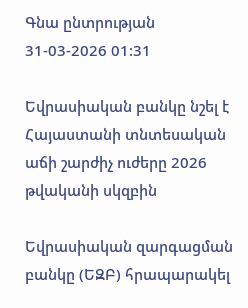Գնա ընտրության
31-03-2026 01:31

Եվրասիական բանկը նշել է Հայաստանի տնտեսական աճի շարժիչ ուժերը 2026 թվականի սկզբին

Եվրասիական զարգացման բանկը (ԵԶԲ) հրապարակել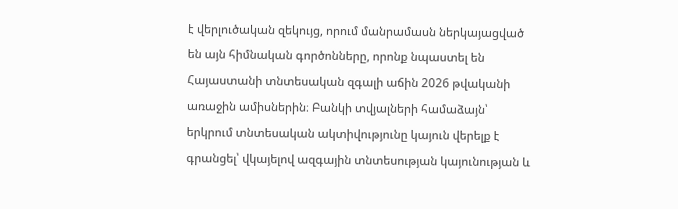է վերլուծական զեկույց, որում մանրամասն ներկայացված են այն հիմնական գործոնները, որոնք նպաստել են Հայաստանի տնտեսական զգալի աճին 2026 թվականի առաջին ամիսներին։ Բանկի տվյալների համաձայն՝ երկրում տնտեսական ակտիվությունը կայուն վերելք է գրանցել՝ վկայելով ազգային տնտեսության կայունության և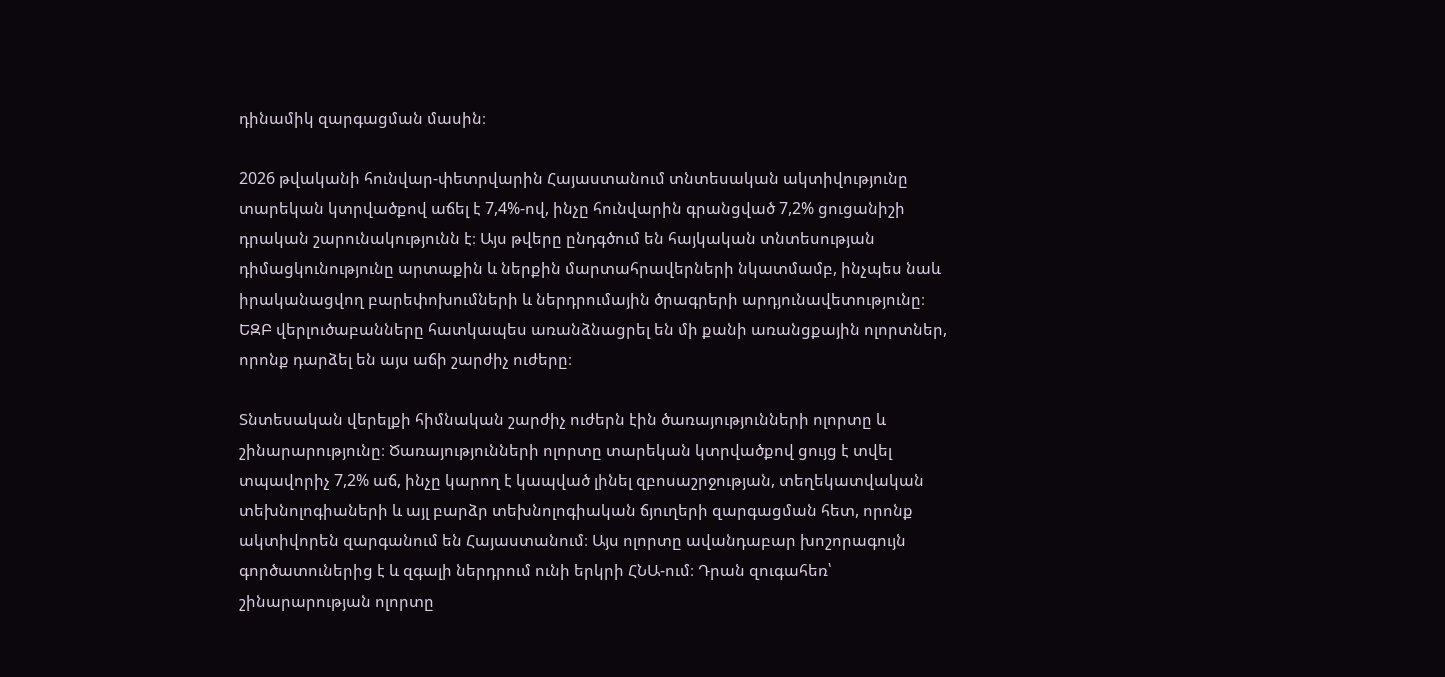դինամիկ զարգացման մասին։

2026 թվականի հունվար-փետրվարին Հայաստանում տնտեսական ակտիվությունը տարեկան կտրվածքով աճել է 7,4%-ով, ինչը հունվարին գրանցված 7,2% ցուցանիշի դրական շարունակությունն է։ Այս թվերը ընդգծում են հայկական տնտեսության դիմացկունությունը արտաքին և ներքին մարտահրավերների նկատմամբ, ինչպես նաև իրականացվող բարեփոխումների և ներդրումային ծրագրերի արդյունավետությունը։ ԵԶԲ վերլուծաբանները հատկապես առանձնացրել են մի քանի առանցքային ոլորտներ, որոնք դարձել են այս աճի շարժիչ ուժերը։

Տնտեսական վերելքի հիմնական շարժիչ ուժերն էին ծառայությունների ոլորտը և շինարարությունը։ Ծառայությունների ոլորտը տարեկան կտրվածքով ցույց է տվել տպավորիչ 7,2% աճ, ինչը կարող է կապված լինել զբոսաշրջության, տեղեկատվական տեխնոլոգիաների և այլ բարձր տեխնոլոգիական ճյուղերի զարգացման հետ, որոնք ակտիվորեն զարգանում են Հայաստանում։ Այս ոլորտը ավանդաբար խոշորագույն գործատուներից է և զգալի ներդրում ունի երկրի ՀՆԱ-ում։ Դրան զուգահեռ՝ շինարարության ոլորտը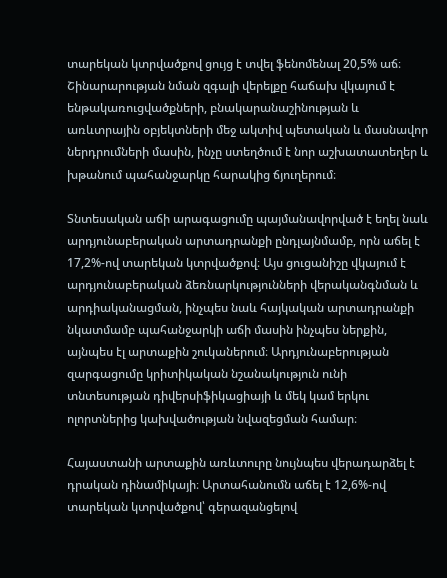տարեկան կտրվածքով ցույց է տվել ֆենոմենալ 20,5% աճ։ Շինարարության նման զգալի վերելքը հաճախ վկայում է ենթակառուցվածքների, բնակարանաշինության և առևտրային օբյեկտների մեջ ակտիվ պետական և մասնավոր ներդրումների մասին, ինչը ստեղծում է նոր աշխատատեղեր և խթանում պահանջարկը հարակից ճյուղերում։

Տնտեսական աճի արագացումը պայմանավորված է եղել նաև արդյունաբերական արտադրանքի ընդլայնմամբ, որն աճել է 17,2%-ով տարեկան կտրվածքով։ Այս ցուցանիշը վկայում է արդյունաբերական ձեռնարկությունների վերականգնման և արդիականացման, ինչպես նաև հայկական արտադրանքի նկատմամբ պահանջարկի աճի մասին ինչպես ներքին, այնպես էլ արտաքին շուկաներում։ Արդյունաբերության զարգացումը կրիտիկական նշանակություն ունի տնտեսության դիվերսիֆիկացիայի և մեկ կամ երկու ոլորտներից կախվածության նվազեցման համար։

Հայաստանի արտաքին առևտուրը նույնպես վերադարձել է դրական դինամիկայի։ Արտահանումն աճել է 12,6%-ով տարեկան կտրվածքով՝ գերազանցելով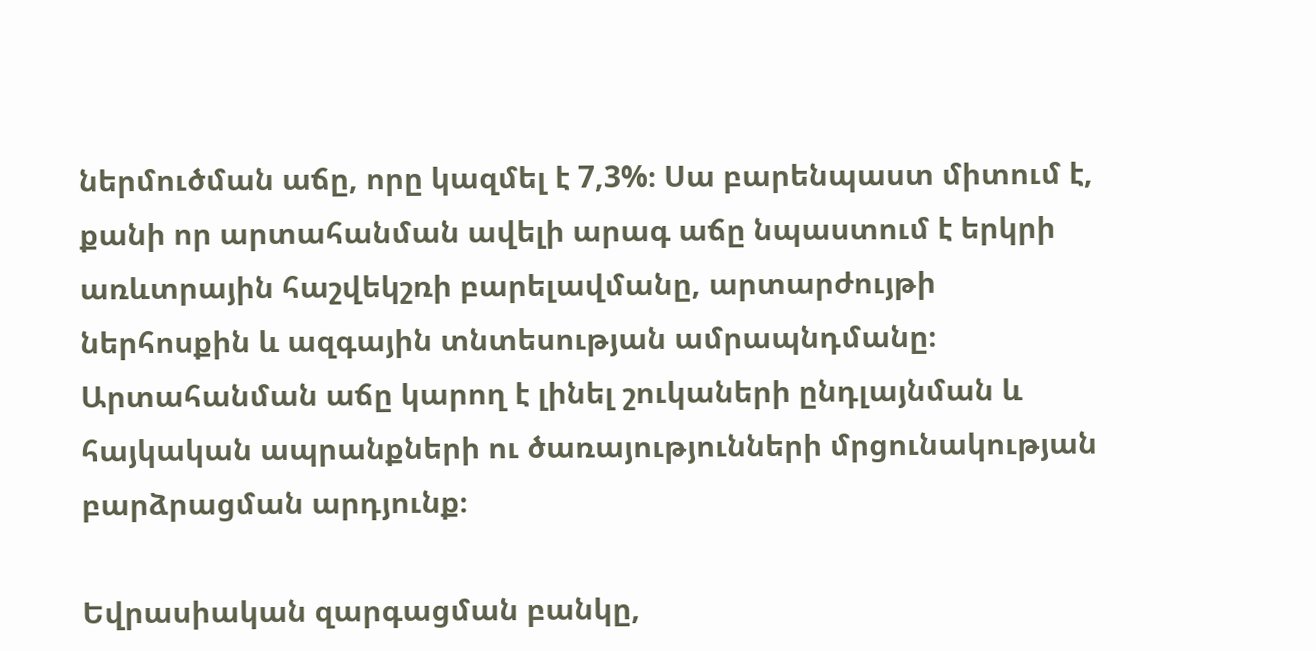ներմուծման աճը, որը կազմել է 7,3%։ Սա բարենպաստ միտում է, քանի որ արտահանման ավելի արագ աճը նպաստում է երկրի առևտրային հաշվեկշռի բարելավմանը, արտարժույթի ներհոսքին և ազգային տնտեսության ամրապնդմանը։ Արտահանման աճը կարող է լինել շուկաների ընդլայնման և հայկական ապրանքների ու ծառայությունների մրցունակության բարձրացման արդյունք։

Եվրասիական զարգացման բանկը,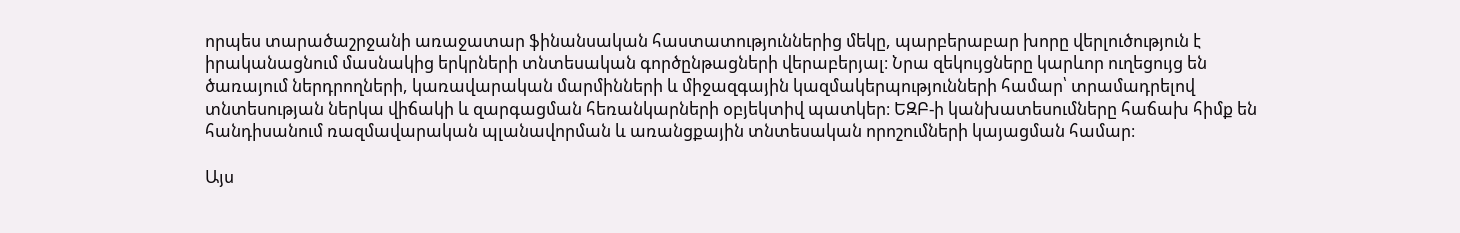որպես տարածաշրջանի առաջատար ֆինանսական հաստատություններից մեկը, պարբերաբար խորը վերլուծություն է իրականացնում մասնակից երկրների տնտեսական գործընթացների վերաբերյալ։ Նրա զեկույցները կարևոր ուղեցույց են ծառայում ներդրողների, կառավարական մարմինների և միջազգային կազմակերպությունների համար՝ տրամադրելով տնտեսության ներկա վիճակի և զարգացման հեռանկարների օբյեկտիվ պատկեր։ ԵԶԲ-ի կանխատեսումները հաճախ հիմք են հանդիսանում ռազմավարական պլանավորման և առանցքային տնտեսական որոշումների կայացման համար։

Այս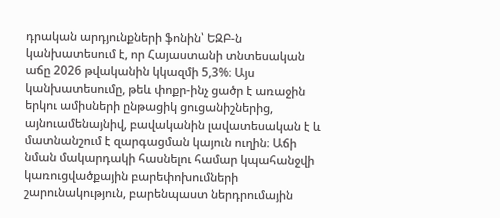դրական արդյունքների ֆոնին՝ ԵԶԲ-ն կանխատեսում է, որ Հայաստանի տնտեսական աճը 2026 թվականին կկազմի 5,3%։ Այս կանխատեսումը, թեև փոքր-ինչ ցածր է առաջին երկու ամիսների ընթացիկ ցուցանիշներից, այնուամենայնիվ, բավականին լավատեսական է և մատնանշում է զարգացման կայուն ուղին։ Աճի նման մակարդակի հասնելու համար կպահանջվի կառուցվածքային բարեփոխումների շարունակություն, բարենպաստ ներդրումային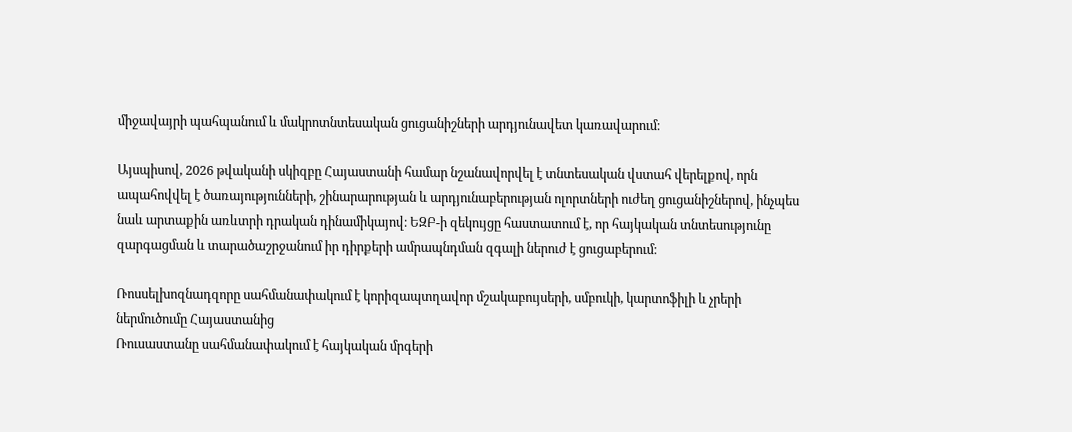միջավայրի պահպանում և մակրոտնտեսական ցուցանիշների արդյունավետ կառավարում։

Այսպիսով, 2026 թվականի սկիզբը Հայաստանի համար նշանավորվել է տնտեսական վստահ վերելքով, որն ապահովվել է ծառայությունների, շինարարության և արդյունաբերության ոլորտների ուժեղ ցուցանիշներով, ինչպես նաև արտաքին առևտրի դրական դինամիկայով։ ԵԶԲ-ի զեկույցը հաստատում է, որ հայկական տնտեսությունը զարգացման և տարածաշրջանում իր դիրքերի ամրապնդման զգալի ներուժ է ցուցաբերում։

Ռոսսելխոզնադզորը սահմանափակում է կորիզապտղավոր մշակաբույսերի, սմբուկի, կարտոֆիլի և չրերի ներմուծումը Հայաստանից
Ռուսաստանը սահմանափակում է հայկական մրգերի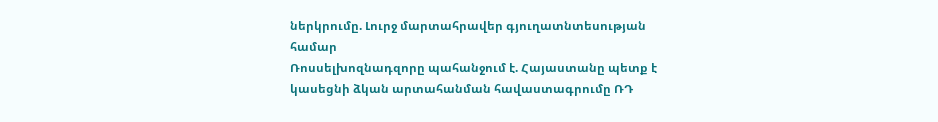ներկրումը. Լուրջ մարտահրավեր գյուղատնտեսության համար
Ռոսսելխոզնադզորը պահանջում է. Հայաստանը պետք է կասեցնի ձկան արտահանման հավաստագրումը ՌԴ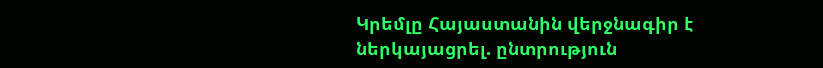Կրեմլը Հայաստանին վերջնագիր է ներկայացրել. ընտրություն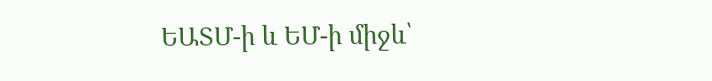ԵԱՏՄ-ի և ԵՄ-ի միջև՝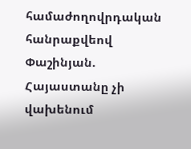համաժողովրդական հանրաքվեով
Փաշինյան. Հայաստանը չի վախենում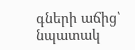գների աճից՝ նպատակ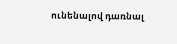ունենալով դառնալ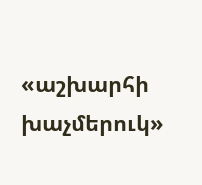«աշխարհի խաչմերուկ»